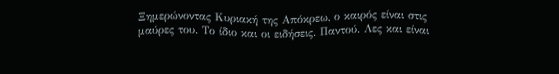Ξημερώνοντας Κυριακή της Απόκρεω, ο καιρός είναι στις μαύρες του. Το ίδιο και οι ειδήσεις. Παντού. Λες και είναι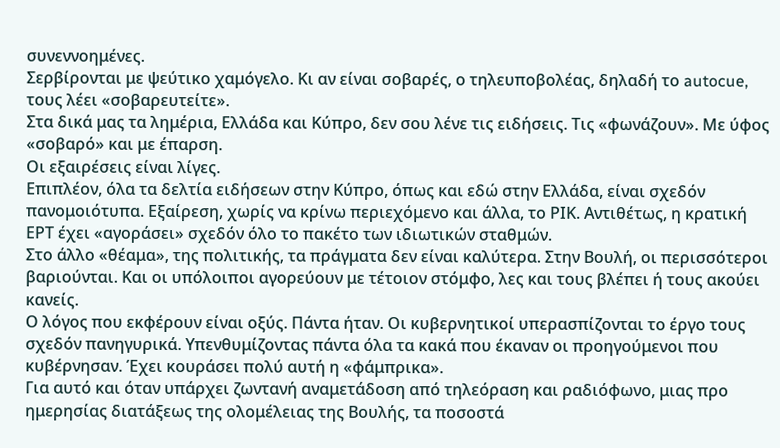συνεννοημένες.
Σερβίρονται με ψεύτικο χαμόγελο. Kι αν είναι σοβαρές, ο τηλευποβολέας, δηλαδή το autocue, τους λέει «σοβαρευτείτε».
Στα δικά μας τα λημέρια, Ελλάδα και Κύπρο, δεν σου λένε τις ειδήσεις. Τις «φωνάζουν». Με ύφος «σοβαρό» και με έπαρση.
Οι εξαιρέσεις είναι λίγες.
Επιπλέον, όλα τα δελτία ειδήσεων στην Κύπρο, όπως και εδώ στην Ελλάδα, είναι σχεδόν πανομοιότυπα. Εξαίρεση, χωρίς να κρίνω περιεχόμενο και άλλα, το ΡΙΚ. Αντιθέτως, η κρατική ΕΡΤ έχει «αγοράσει» σχεδόν όλο το πακέτο των ιδιωτικών σταθμών.
Στο άλλο «θέαμα», της πολιτικής, τα πράγματα δεν είναι καλύτερα. Στην Βουλή, οι περισσότεροι βαριούνται. Και οι υπόλοιποι αγορεύουν με τέτοιον στόμφο, λες και τους βλέπει ή τους ακούει κανείς.
Ο λόγος που εκφέρουν είναι οξύς. Πάντα ήταν. Οι κυβερνητικοί υπερασπίζονται το έργο τους σχεδόν πανηγυρικά. Υπενθυμίζοντας πάντα όλα τα κακά που έκαναν οι προηγούμενοι που κυβέρνησαν. Έχει κουράσει πολύ αυτή η «φάμπρικα».
Για αυτό και όταν υπάρχει ζωντανή αναμετάδοση από τηλεόραση και ραδιόφωνο, μιας προ ημερησίας διατάξεως της ολομέλειας της Βουλής, τα ποσοστά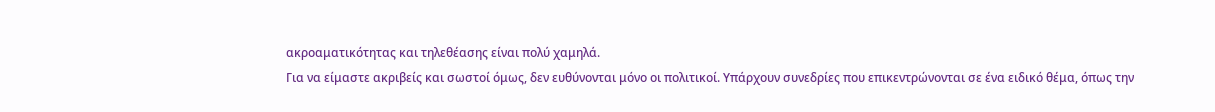ακροαματικότητας και τηλεθέασης είναι πολύ χαμηλά.
Για να είμαστε ακριβείς και σωστοί όμως, δεν ευθύνονται μόνο οι πολιτικοί. Υπάρχουν συνεδρίες που επικεντρώνονται σε ένα ειδικό θέμα, όπως την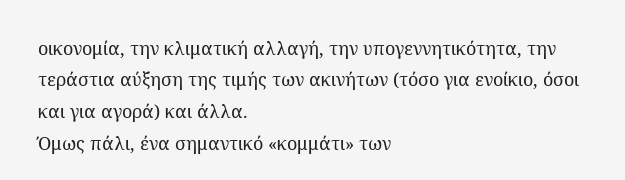οικονομία, την κλιματική αλλαγή, την υπογεννητικότητα, την τεράστια αύξηση της τιμής των ακινήτων (τόσο για ενοίκιο, όσοι και για αγορά) και άλλα.
Όμως πάλι, ένα σημαντικό «κομμάτι» των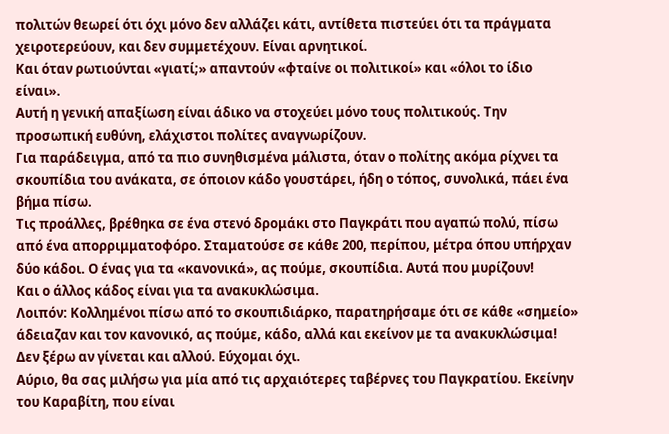πολιτών θεωρεί ότι όχι μόνο δεν αλλάζει κάτι, αντίθετα πιστεύει ότι τα πράγματα χειροτερεύουν, και δεν συμμετέχουν. Είναι αρνητικοί.
Και όταν ρωτιούνται «γιατί;» απαντούν «φταίνε οι πολιτικοί» και «όλοι το ίδιο είναι».
Αυτή η γενική απαξίωση είναι άδικο να στοχεύει μόνο τους πολιτικούς. Την προσωπική ευθύνη, ελάχιστοι πολίτες αναγνωρίζουν.
Για παράδειγμα, από τα πιο συνηθισμένα μάλιστα, όταν ο πολίτης ακόμα ρίχνει τα σκουπίδια του ανάκατα, σε όποιον κάδο γουστάρει, ήδη ο τόπος, συνολικά, πάει ένα βήμα πίσω.
Τις προάλλες, βρέθηκα σε ένα στενό δρομάκι στο Παγκράτι που αγαπώ πολύ, πίσω από ένα απορριμματοφόρο. Σταματούσε σε κάθε 200, περίπου, μέτρα όπου υπήρχαν δύο κάδοι. Ο ένας για τα «κανονικά», ας πούμε, σκουπίδια. Αυτά που μυρίζουν!
Και ο άλλος κάδος είναι για τα ανακυκλώσιμα.
Λοιπόν: Κολλημένοι πίσω από το σκουπιδιάρκο, παρατηρήσαμε ότι σε κάθε «σημείο» άδειαζαν και τον κανονικό, ας πούμε, κάδο, αλλά και εκείνον με τα ανακυκλώσιμα!
Δεν ξέρω αν γίνεται και αλλού. Εύχομαι όχι.
Αύριο, θα σας μιλήσω για μία από τις αρχαιότερες ταβέρνες του Παγκρατίου. Εκείνην του Καραβίτη, που είναι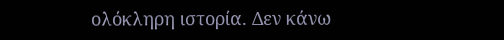ολόκληρη ιστορία. Δεν κάνω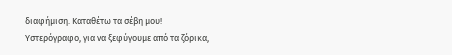διαφήμιση. Καταθέτω τα σέβη μου!
Υστερόγραφο, για να ξεφύγουμε από τα ζόρικα,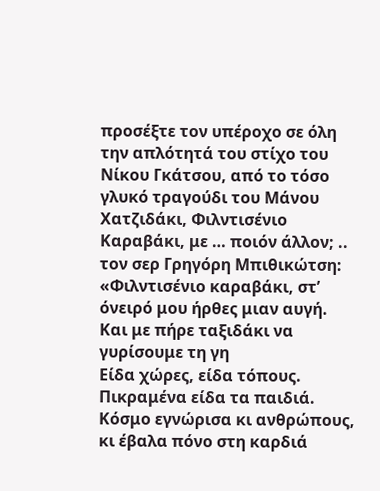προσέξτε τον υπέροχο σε όλη την απλότητά του στίχο του Νίκου Γκάτσου, από το τόσο γλυκό τραγούδι του Μάνου Χατζιδάκι, Φιλντισένιο Καραβάκι, με … ποιόν άλλον; .. τον σερ Γρηγόρη Μπιθικώτση:
«Φιλντισένιο καραβάκι, στ’ όνειρό μου ήρθες μιαν αυγή.
Και με πήρε ταξιδάκι να γυρίσουμε τη γη
Είδα χώρες, είδα τόπους. Πικραμένα είδα τα παιδιά.
Κόσμο εγνώρισα κι ανθρώπους, κι έβαλα πόνο στη καρδιά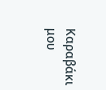Καραβάκι μου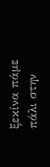ξεκίνα πάμε πάλι στην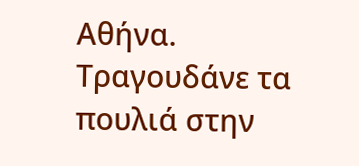Αθήνα. Τραγουδάνε τα πουλιά στην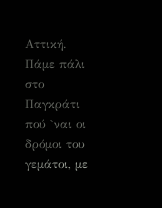Αττική. Πάμε πάλι στο Παγκράτι πού `ναι οι δρόμοι του γεμάτοι, με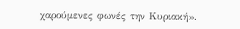χαρούμενες φωνές την Κυριακή».